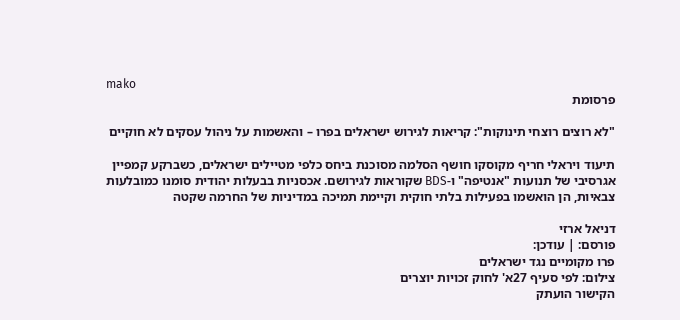mako
פרסומת

"לא רוצים רוצחי תינוקות": קריאות לגירוש ישראלים בפרו – והאשמות על ניהול עסקים לא חוקיים

תיעוד ויראלי חריף מקוסקו חושף הסלמה מסוכנת ביחס כלפי מטיילים ישראלים, כשברקע קמפיין אגרסיבי של תנועות "אנטיפה" ו-BDS שקוראות לגירושם. אכסניות בבעלות יהודית סומנו כמובלעות צבאיות, הן הואשמו בפעילות בלתי חוקית וקיימת תמיכה במדיניות של החרמה שקטה

דניאל ארזי
פורסם: | עודכן:
פרו מקומיים נגד ישראלים
צילום: לפי סעיף 27א' לחוק זכויות יוצרים
הקישור הועתק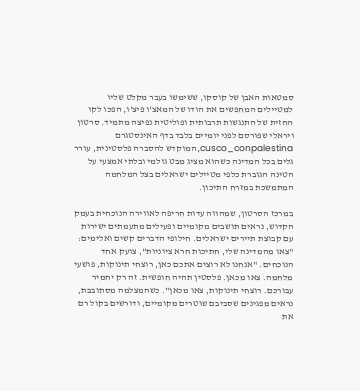סמטאות האבן של קוסקו, ששימשו בעבר מקלט שליו למטיילים המחפשים את הודו של המאצ'ו פיצ'ו, הפכו לקו החזית של התנגשות תרבותית ופוליטית נפיצה מתמיד. סרטון ויראלי שפורסם לפני יומיים בלבד בדף האינסטגרם cusco_conpalestina, המוקדש להסברה פלסטינית, עורר גלים בכל המדינה כשהוא מציג מבט גולמי ובלתי אמצעי על הטינה הגוברת כלפי מטיילים ישראלים בצל המלחמה המתמשכת במזרח התיכון.

במרכז הסרטון, שמהווה עדות חריפה לאווירה הנוכחית בעמק הקדוש, נראים תושבים מקומיים ופעילים מתעמתים ישירות עם קבוצת תיירים ישראלים. חילופי הדברים קשים ואלימים: "צאו מהמדינה שלי, חתיכות חרא ציוניות", צועק אחד הנוכחים. "אנחנו לא רוצים אתכם כאן, רוצחי תינוקות, פושעי מלחמה. צאו מכאן. פלסטין תהיה חופשית. זה רק יחמיר עבורכם. רוצחי תינוקות, צאו מכאן". כשהמצלמה מסתובבת, נראים מפגינים שסביבם שוטרים מקומיים, ודורשים בקול רם את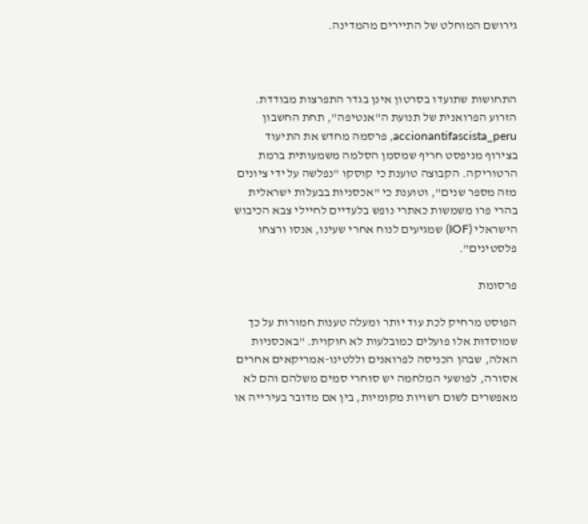גירושם המוחלט של התיירים מהמדינה.



התחושות שתועדו בסרטון אינן בגדר התפרצות מבודדת. הזרוע הפרואנית של תנועת ה"אנטיפה", תחת החשבון accionantifascista_peru, פרסמה מחדש את התיעוד בצירוף מניפסט חריף שמסמן הסלמה משמעותית ברמת הרטוריקה. הקבוצה טוענת כי קוסקו "נפלשה על ידי ציונים מזה מספר שנים", וטוענת כי "אכסניות בבעלות ישראלית בהרי פרו משמשות כאתרי נופש בלעדיים לחיילי צבא הכיבוש הישראלי (IOF) שמגיעים לנוח אחרי שעינו, אנסו ורצחו פלסטינים".

פרסומת

הפוסט מרחיק לכת עוד יותר ומעלה טענות חמורות על כך שמוסדות אלו פועלים כמובלעות לא חוקוית. "באכסניות האלה, שבהן הכניסה לפרואנים וללטינו-אמריקאים אחרים אסורה, לפושעי המלחמה יש סוחרי סמים משלהם והם לא מאפשרים לשום רשויות מקומיות, בין אם מדובר בעירייה או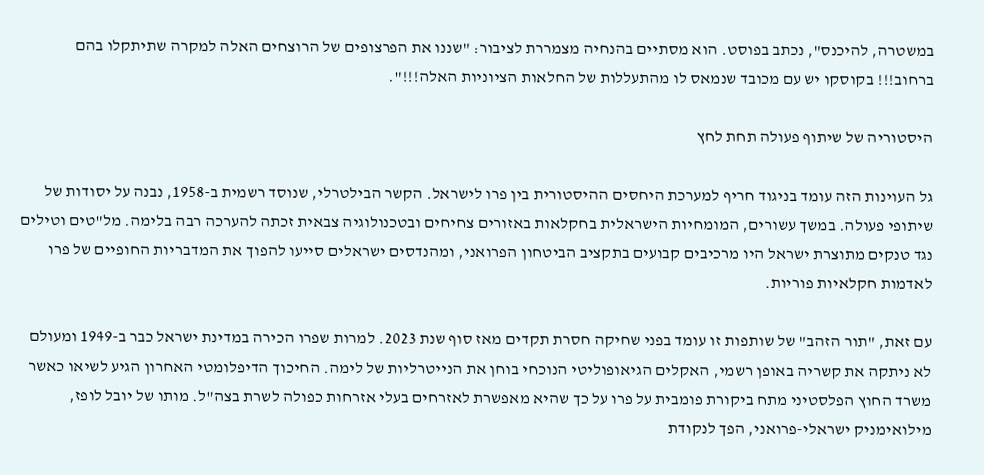במשטרה, להיכנס", נכתב בפוסט. הוא מסתיים בהנחיה מצמררת לציבור: "שננו את הפרצופים של הרוצחים האלה למקרה שתיתקלו בהם ברחוב!!! בקוסקו יש עם מכובד שנמאס לו מהתעללות של החלאות הציוניות האלה!!!".

היסטוריה של שיתוף פעולה תחת לחץ

גל העוינות הזה עומד בניגוד חריף למערכת היחסים ההיסטורית בין פרו לישראל. הקשר הבילטרלי, שנוסד רשמית ב-1958, נבנה על יסודות של שיתופי פעולה. במשך עשורים, המומחיות הישראלית בחקלאות באזורים צחיחים ובטכנולוגיה צבאית זכתה להערכה רבה בלימה. מל"טים וטילים נגד טנקים מתוצרת ישראל היו מרכיבים קבועים בתקציב הביטחון הפרואני, ומהנדסים ישראלים סייעו להפוך את המדבריות החופיים של פרו לאדמות חקלאיות פוריות.

עם זאת, "תור הזהב" של שותפות זו עומד בפני שחיקה חסרת תקדים מאז סוף שנת 2023. למרות שפרו הכירה במדינת ישראל כבר ב-1949 ומעולם לא ניתקה את קשריה באופן רשמי, האקלים הגיאופוליטי הנוכחי בוחן את הנייטרליות של לימה. החיכוך הדיפלומטי האחרון הגיע לשיאו כאשר משרד החוץ הפלסטיני מתח ביקורת פומבית על פרו על כך שהיא מאפשרת לאזרחים בעלי אזרחות כפולה לשרת בצה"ל. מותו של יובל לופז, מילואימניק ישראלי-פרואני, הפך לנקודת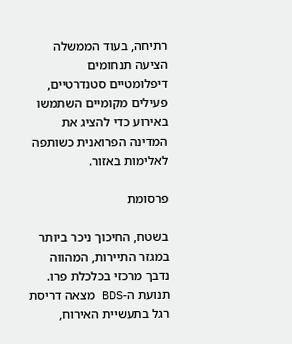רתיחה, בעוד הממשלה הציעה תנחומים דיפלומטיים סטנדרטיים, פעילים מקומיים השתמשו באירוע כדי להציג את המדינה הפרואנית כשותפה לאלימות באזור.

פרסומת

בשטח, החיכוך ניכר ביותר במגזר התיירות, המהווה נדבך מרכזי בכלכלת פרו. תנועת ה-BDS מצאה דריסת רגל בתעשיית האירוח,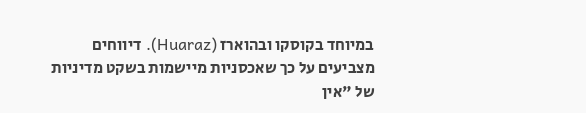במיוחד בקוסקו ובהוארז (Huaraz). דיווחים מצביעים על כך שאכסניות מיישמות בשקט מדיניות של "אין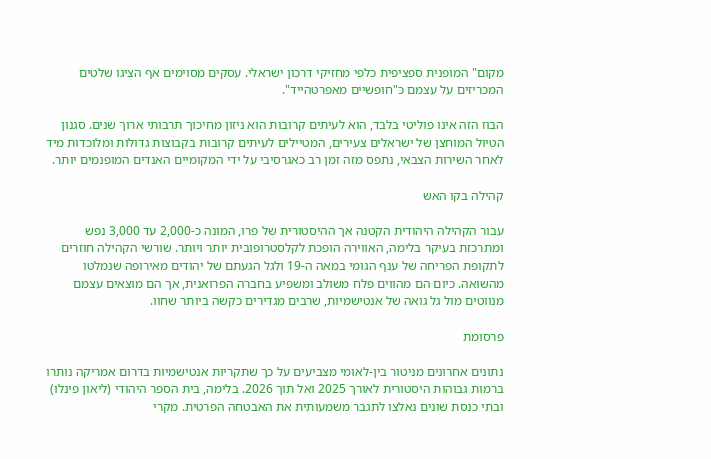מקום" המופנית ספציפית כלפי מחזיקי דרכון ישראלי. עסקים מסוימים אף הציגו שלטים המכריזים על עצמם כ"חופשיים מאפרטהייד".

הבוז הזה אינו פוליטי בלבד, הוא לעיתים קרובות הוא ניזון מחיכוך תרבותי ארוך שנים. סגנון הטיול המוחצן של ישראלים צעירים, המטיילים לעיתים קרובות בקבוצות גדולות ומלוכדות מיד לאחר השירות הצבאי, נתפס מזה זמן רב כאגרסיבי על ידי המקומיים האנדים המופנמים יותר.

קהילה בקו האש

עבור הקהילה היהודית הקטנה אך ההיסטורית של פרו, המונה כ-2,000 עד 3,000 נפש ומתרכזת בעיקר בלימה, האווירה הופכת לקלסטרופובית יותר ויותר. שורשי הקהילה חוזרים לתקופת הפריחה של ענף הגומי במאה ה-19 ולגל הגעתם של יהודים מאירופה שנמלטו מהשואה. כיום הם מהווים פלח משולב ומשפיע בחברה הפרואנית, אך הם מוצאים עצמם מנווטים מול גל גואה של אנטישמיות, שרבים מגדירים כקשה ביותר שחוו.

פרסומת

נתונים אחרונים מניטור בין-לאומי מצביעים על כך שתקריות אנטישמיות בדרום אמריקה נותרו ברמות גבוהות היסטורית לאורך 2025 ואל תוך 2026. בלימה, בית הספר היהודי (ליאון פינלו) ובתי כנסת שונים נאלצו לתגבר משמעותית את האבטחה הפרטית. מקרי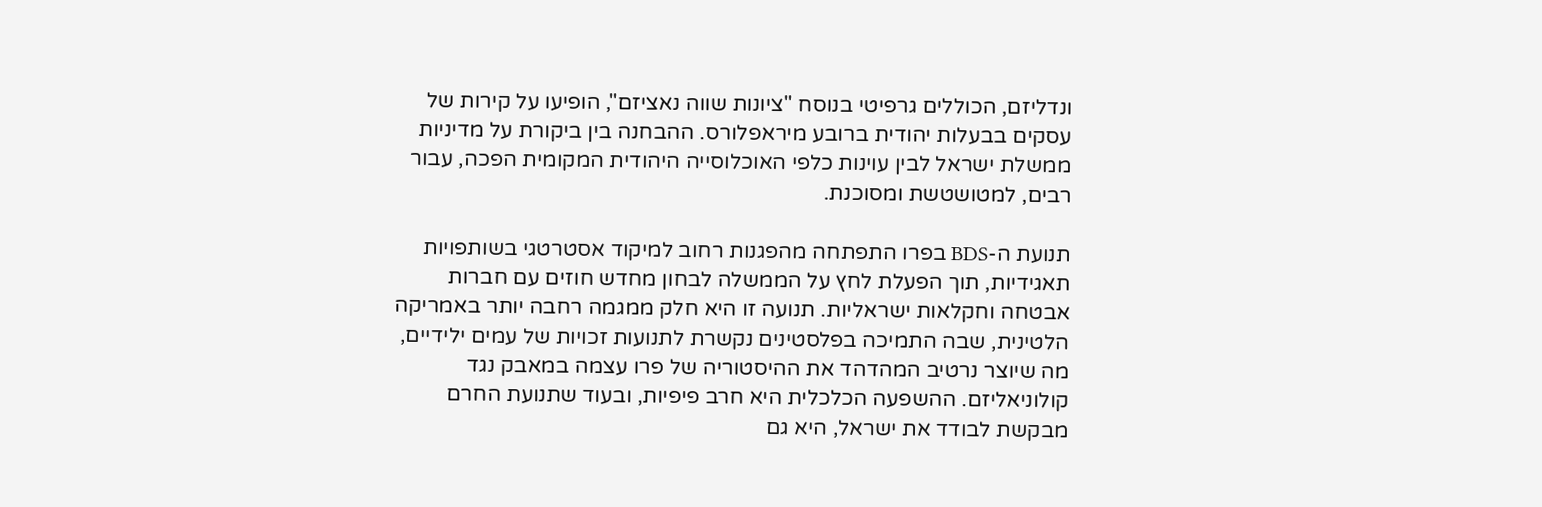ונדליזם, הכוללים גרפיטי בנוסח "ציונות שווה נאציזם", הופיעו על קירות של עסקים בבעלות יהודית ברובע מיראפלורס. ההבחנה בין ביקורת על מדיניות ממשלת ישראל לבין עוינות כלפי האוכלוסייה היהודית המקומית הפכה, עבור רבים, למטושטשת ומסוכנת.

תנועת ה-BDS בפרו התפתחה מהפגנות רחוב למיקוד אסטרטגי בשותפויות תאגידיות, תוך הפעלת לחץ על הממשלה לבחון מחדש חוזים עם חברות אבטחה וחקלאות ישראליות. תנועה זו היא חלק ממגמה רחבה יותר באמריקה הלטינית, שבה התמיכה בפלסטינים נקשרת לתנועות זכויות של עמים ילידיים, מה שיוצר נרטיב המהדהד את ההיסטוריה של פרו עצמה במאבק נגד קולוניאליזם. ההשפעה הכלכלית היא חרב פיפיות, ובעוד שתנועת החרם מבקשת לבודד את ישראל, היא גם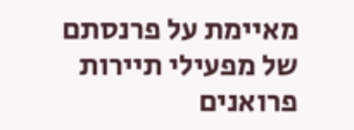מאיימת על פרנסתם של מפעילי תיירות פרואנים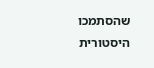שהסתמכו היסטורית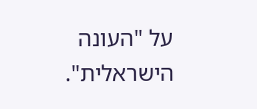על "העונה הישראלית".